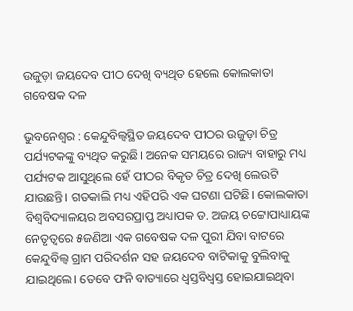ଉଜୁଡ଼ା ଜୟଦେବ ପୀଠ ଦେଖି ବ୍ୟଥିତ ହେଲେ କୋଲକାତା ଗବେଷକ ଦଳ

ଭୁବନେଶ୍ବର : କେନ୍ଦୁବିଲ୍ବସ୍ଥିତ ଜୟଦେବ ପୀଠର ଉଜୁଡ଼ା ଚିତ୍ର ପର୍ଯ୍ୟଟକଙ୍କୁ ବ୍ୟଥିତ କରୁଛି। ଅନେକ ସମୟରେ ରାଜ୍ୟ ବାହାରୁ ମଧ୍ୟ ପର୍ଯ୍ୟଟକ ଆସୁଥିଲେ ହେଁ ପୀଠର ବିକୃତ ଚିତ୍ର ଦେଖି ଲେଉଟି ଯାଉଛନ୍ତି। ଗତକାଲି ମଧ୍ୟ ଏହିପରି ଏକ ଘଟଣା ଘଟିଛି। କୋଲକାତା ବିଶ୍ବବିଦ୍ୟାଳୟର ଅବସରପ୍ରାପ୍ତ ଅଧ୍ୟାପକ ଡ. ଅଜୟ ଚଟ୍ଟୋପାଧ୍ୟାୟଙ୍କ ନେତୃତ୍ବରେ ୫ଜଣିଆ ଏକ ଗବେଷକ ଦଳ ପୁରୀ ଯିବା ବାଟରେ କେନ୍ଦୁବିଲ୍ବ ଗ୍ରାମ ପରିଦର୍ଶନ ସହ ଜୟଦେବ ବାଟିକାକୁ ବୁଲିବାକୁ ଯାଇଥିଲେ। ତେବେ ଫନି ବାତ୍ୟା‌ରେ ଧ୍ବସ୍ତବିଧ୍ବସ୍ତ ହୋଇଯାଇଥିବା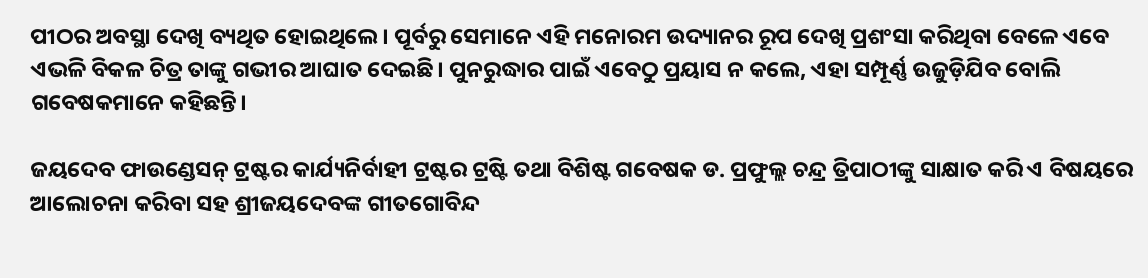ପୀଠର ଅବସ୍ଥା ଦେଖି ବ୍ୟଥିତ ହୋଇଥିଲେ। ପୂର୍ବରୁ ସେମାନେ ଏହି ମନୋରମ ଉଦ୍ୟାନର ରୂପ ଦେଖି ପ୍ରଶଂସା କରିଥିବା ବେଳେ ଏବେ ଏଭଳି ବିକଳ ଚିତ୍ର ତାଙ୍କୁ ଗଭୀର ଆଘାତ ଦେଇଛି। ପୁନରୁଦ୍ଧାର ପାଇଁ ଏବେଠୁ ପ୍ରୟାସ ନ କଲେ, ଏହା ସମ୍ପୂର୍ଣ୍ଣ ଉଜୁଡ଼ିଯିବ ବୋଲି ଗବେଷକମାନେ କହିଛନ୍ତି।

ଜୟଦେବ ଫାଉଣ୍ଡେସନ୍‌ ଟ୍ରଷ୍ଟର କାର୍ଯ୍ୟନିର୍ବାହୀ ଟ୍ରଷ୍ଟର ଟ୍ରଷ୍ଟି ତଥା ବିଶିଷ୍ଟ ଗବେଷକ ଡ. ପ୍ରଫୁଲ୍ଲ ଚନ୍ଦ୍ର ତ୍ରିପାଠୀଙ୍କୁ ସାକ୍ଷାତ କରି ଏ ବିଷୟରେ ଆଲୋଚନା କରିବା ସହ ଶ୍ରୀଜୟଦେବଙ୍କ ଗୀତଗୋବିନ୍ଦ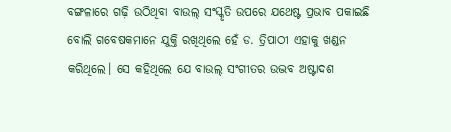ବଙ୍ଗଳାରେ ଗଢ଼ି ଉଠିଥିବା ବାଉଲ୍‌ ସଂସ୍କୃତି ଉପରେ ଯଥେଷ୍ଟ ପ୍ରଭାବ ପକାଇଛି ବୋଲି ଗବେଷକମାନେ ଯୁକ୍ତି ରଖିଥିଲେ ହେଁ ଡ. ତ୍ରିପାଠୀ ଏହାକୁ ଖଣ୍ଡନ କରିଥିଲେ। ସେ କହିଥିଲେ ଯେ ବାଉଲ୍‌ ସଂଗୀତର ଉଦ୍ଭବ ଅଷ୍ଟାଦଶ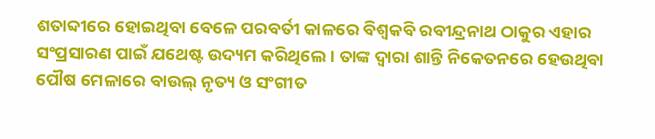ଶତାବ୍ଦୀରେ ହୋଇଥିବା ବେଳେ ପରବର୍ତୀ କାଳରେ ବିଶ୍ବକବି ରବୀନ୍ଦ୍ରନାଥ ଠାକୁର ଏହାର ସଂପ୍ରସାରଣ ପାଇଁ ଯଥେଷ୍ଟ ଉଦ୍ୟମ କରିଥିଲେ। ତାଙ୍କ ଦ୍ବାରା ଶାନ୍ତି ନିକେତନରେ ହେଉଥିବା ପୌଷ ମେଳାରେ ବାଉଲ୍‌ ନୃତ୍ୟ ଓ ସଂଗୀତ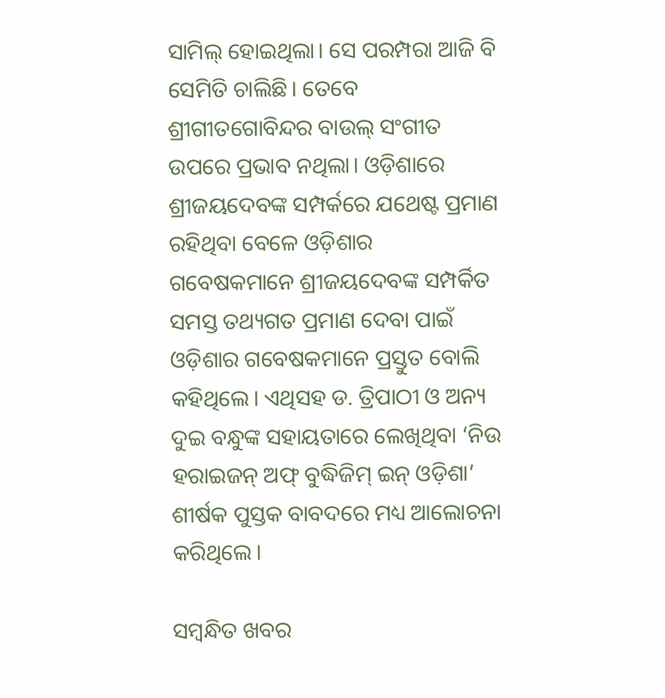ସାମିଲ୍‌ ହୋଇଥିଲା। ସେ ପରମ୍ପରା ଆଜି ବି ସେମିତି ଚାଲିଛି। ତେବେ ଶ୍ରୀଗୀତଗୋବିନ୍ଦର ବାଉଲ୍‌ ସଂଗୀତ ଉପରେ ପ୍ରଭାବ ନଥିଲା। ଓଡ଼ିଶାରେ ଶ୍ରୀଜୟଦେବଙ୍କ ସମ୍ପର୍କରେ ଯଥେଷ୍ଟ ପ୍ରମାଣ ରହିଥିବା ବେଳେ ଓଡ଼ିଶାର ଗବେଷକମାନେ ଶ୍ରୀଜୟଦେବଙ୍କ ସମ୍ପର୍କିତ ସମସ୍ତ ତଥ୍ୟଗତ ପ୍ରମାଣ ଦେବା ପାଇଁ ଓଡ଼ିଶାର ଗବେଷକମାନେ ପ୍ରସ୍ତୁତ ବୋଲି କହିଥିଲେ। ଏଥିସହ ଡ. ତ୍ରିପାଠୀ ଓ ଅନ୍ୟ ଦୁଇ ବନ୍ଧୁଙ୍କ ସହାୟତାରେ ଲେଖିଥିବା ‘ନିଉ ହରାଇଜନ୍‌ ଅଫ୍‌ ବୁଦ୍ଧିଜିମ୍‌ ଇନ୍‌ ଓଡ଼ିଶା’ ଶୀର୍ଷକ ପୁସ୍ତକ ବାବଦରେ ମଧ୍ୟ ଆଲୋଚନା କରିଥିଲେ।

ସମ୍ବନ୍ଧିତ ଖବର